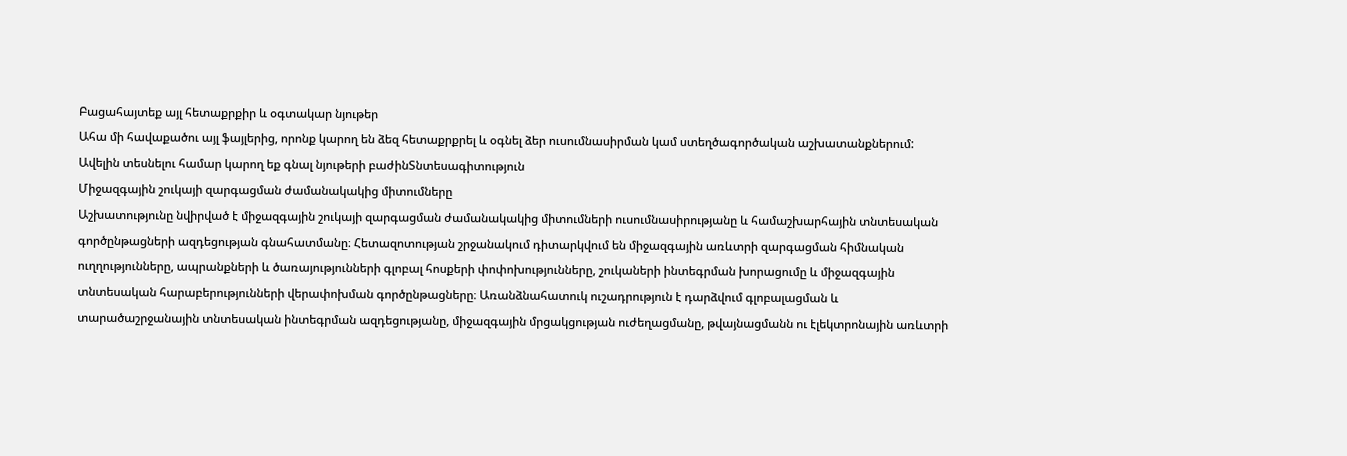Բացահայտեք այլ հետաքրքիր և օգտակար նյութեր
Ահա մի հավաքածու այլ ֆայլերից, որոնք կարող են ձեզ հետաքրքրել և օգնել ձեր ուսումնասիրման կամ ստեղծագործական աշխատանքներում: Ավելին տեսնելու համար կարող եք գնալ նյութերի բաժինՏնտեսագիտություն
Միջազգային շուկայի զարգացման ժամանակակից միտումները
Աշխատությունը նվիրված է միջազգային շուկայի զարգացման ժամանակակից միտումների ուսումնասիրությանը և համաշխարհային տնտեսական գործընթացների ազդեցության գնահատմանը։ Հետազոտության շրջանակում դիտարկվում են միջազգային առևտրի զարգացման հիմնական ուղղությունները, ապրանքների և ծառայությունների գլոբալ հոսքերի փոփոխությունները, շուկաների ինտեգրման խորացումը և միջազգային տնտեսական հարաբերությունների վերափոխման գործընթացները։ Առանձնահատուկ ուշադրություն է դարձվում գլոբալացման և տարածաշրջանային տնտեսական ինտեգրման ազդեցությանը, միջազգային մրցակցության ուժեղացմանը, թվայնացմանն ու էլեկտրոնային առևտրի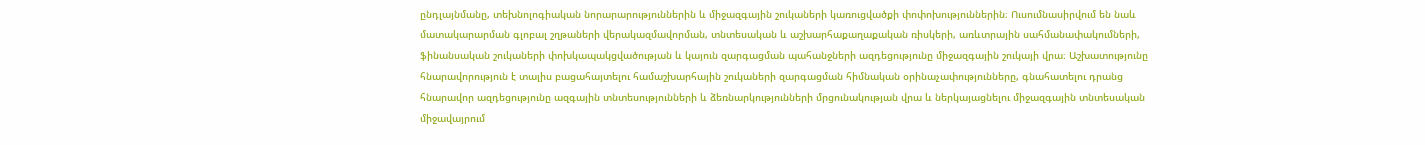ընդլայնմանը, տեխնոլոգիական նորարարություններին և միջազգային շուկաների կառուցվածքի փոփոխություններին։ Ուսումնասիրվում են նաև մատակարարման գլոբալ շղթաների վերակազմավորման, տնտեսական և աշխարհաքաղաքական ռիսկերի, առևտրային սահմանափակումների, ֆինանսական շուկաների փոխկապակցվածության և կայուն զարգացման պահանջների ազդեցությունը միջազգային շուկայի վրա։ Աշխատությունը հնարավորություն է տալիս բացահայտելու համաշխարհային շուկաների զարգացման հիմնական օրինաչափությունները, գնահատելու դրանց հնարավոր ազդեցությունը ազգային տնտեսությունների և ձեռնարկությունների մրցունակության վրա և ներկայացնելու միջազգային տնտեսական միջավայրում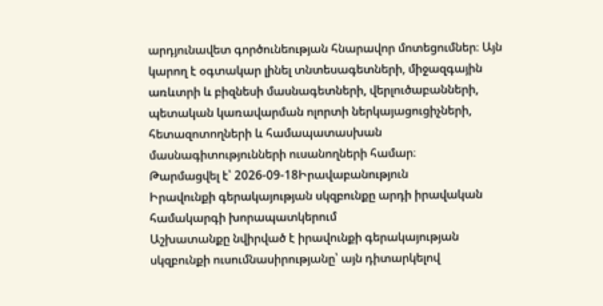արդյունավետ գործունեության հնարավոր մոտեցումներ։ Այն կարող է օգտակար լինել տնտեսագետների, միջազգային առևտրի և բիզնեսի մասնագետների, վերլուծաբանների, պետական կառավարման ոլորտի ներկայացուցիչների, հետազոտողների և համապատասխան մասնագիտությունների ուսանողների համար։
Թարմացվել է՝ 2026-09-18Իրավաբանություն
Իրավունքի գերակայության սկզբունքը արդի իրավական համակարգի խորապատկերում
Աշխատանքը նվիրված է իրավունքի գերակայության սկզբունքի ուսումնասիրությանը՝ այն դիտարկելով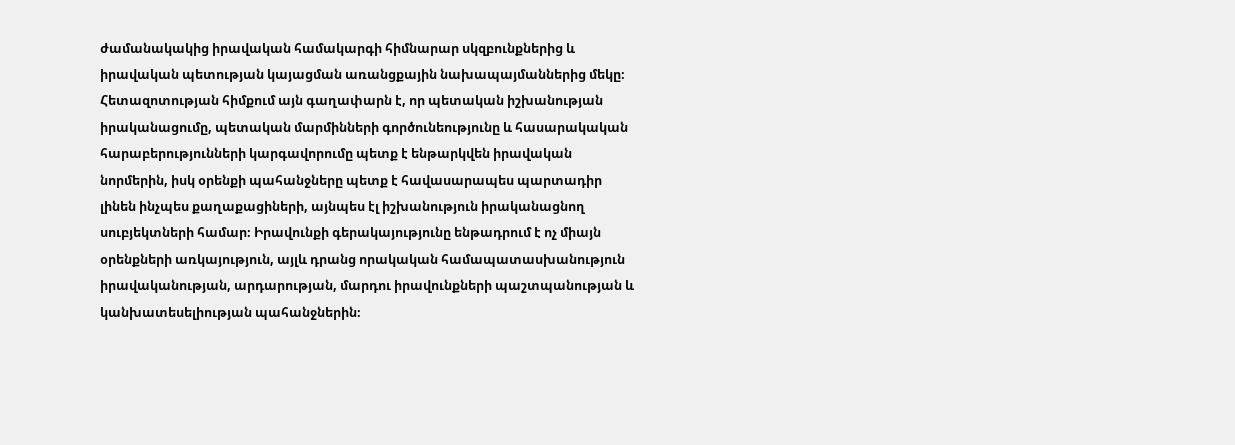ժամանակակից իրավական համակարգի հիմնարար սկզբունքներից և իրավական պետության կայացման առանցքային նախապայմաններից մեկը։ Հետազոտության հիմքում այն գաղափարն է, որ պետական իշխանության իրականացումը, պետական մարմինների գործունեությունը և հասարակական հարաբերությունների կարգավորումը պետք է ենթարկվեն իրավական նորմերին, իսկ օրենքի պահանջները պետք է հավասարապես պարտադիր լինեն ինչպես քաղաքացիների, այնպես էլ իշխանություն իրականացնող սուբյեկտների համար։ Իրավունքի գերակայությունը ենթադրում է ոչ միայն օրենքների առկայություն, այլև դրանց որակական համապատասխանություն իրավականության, արդարության, մարդու իրավունքների պաշտպանության և կանխատեսելիության պահանջներին։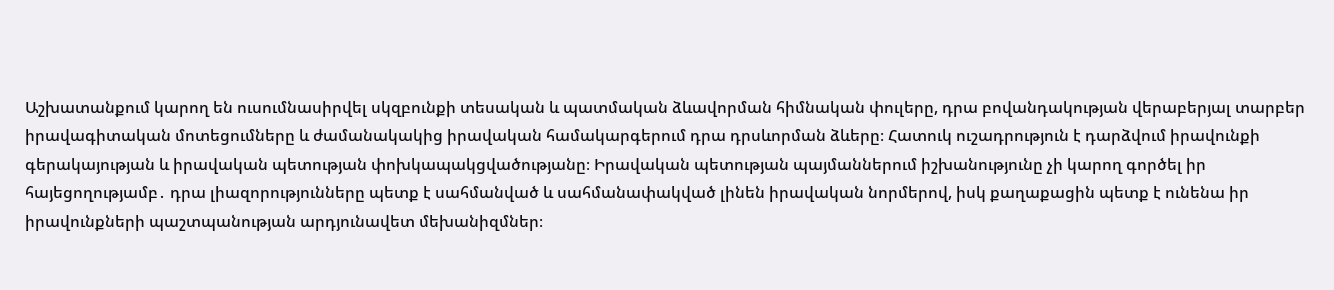Աշխատանքում կարող են ուսումնասիրվել սկզբունքի տեսական և պատմական ձևավորման հիմնական փուլերը, դրա բովանդակության վերաբերյալ տարբեր իրավագիտական մոտեցումները և ժամանակակից իրավական համակարգերում դրա դրսևորման ձևերը։ Հատուկ ուշադրություն է դարձվում իրավունքի գերակայության և իրավական պետության փոխկապակցվածությանը։ Իրավական պետության պայմաններում իշխանությունը չի կարող գործել իր հայեցողությամբ․ դրա լիազորությունները պետք է սահմանված և սահմանափակված լինեն իրավական նորմերով, իսկ քաղաքացին պետք է ունենա իր իրավունքների պաշտպանության արդյունավետ մեխանիզմներ։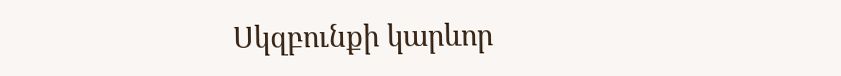Սկզբունքի կարևոր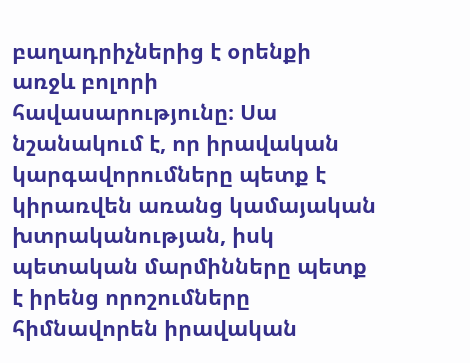բաղադրիչներից է օրենքի առջև բոլորի հավասարությունը։ Սա նշանակում է, որ իրավական կարգավորումները պետք է կիրառվեն առանց կամայական խտրականության, իսկ պետական մարմինները պետք է իրենց որոշումները հիմնավորեն իրավական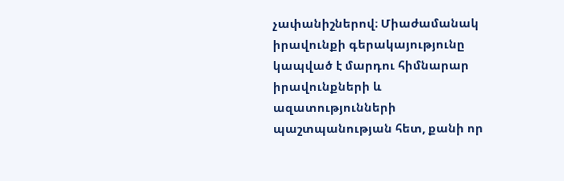չափանիշներով։ Միաժամանակ իրավունքի գերակայությունը կապված է մարդու հիմնարար իրավունքների և ազատությունների պաշտպանության հետ, քանի որ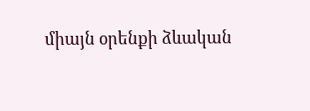միայն օրենքի ձևական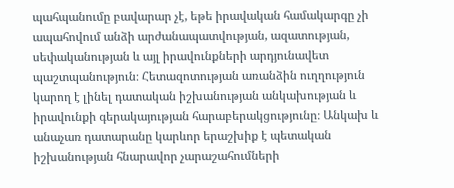պահպանումը բավարար չէ, եթե իրավական համակարգը չի ապահովում անձի արժանապատվության, ազատության, սեփականության և այլ իրավունքների արդյունավետ պաշտպանություն։ Հետազոտության առանձին ուղղություն կարող է լինել դատական իշխանության անկախության և իրավունքի գերակայության հարաբերակցությունը։ Անկախ և անաչառ դատարանը կարևոր երաշխիք է պետական իշխանության հնարավոր չարաշահումների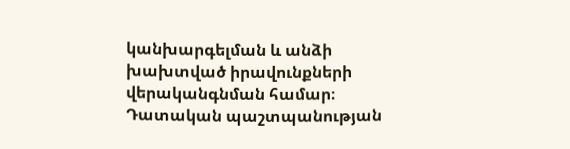կանխարգելման և անձի խախտված իրավունքների վերականգնման համար։ Դատական պաշտպանության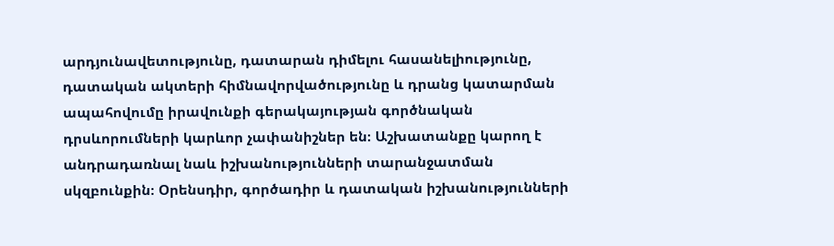արդյունավետությունը, դատարան դիմելու հասանելիությունը, դատական ակտերի հիմնավորվածությունը և դրանց կատարման ապահովումը իրավունքի գերակայության գործնական դրսևորումների կարևոր չափանիշներ են։ Աշխատանքը կարող է անդրադառնալ նաև իշխանությունների տարանջատման սկզբունքին։ Օրենսդիր, գործադիր և դատական իշխանությունների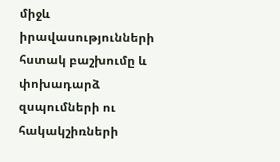միջև իրավասությունների հստակ բաշխումը և փոխադարձ զսպումների ու հակակշիռների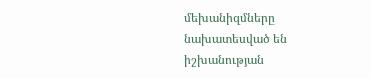մեխանիզմները նախատեսված են իշխանության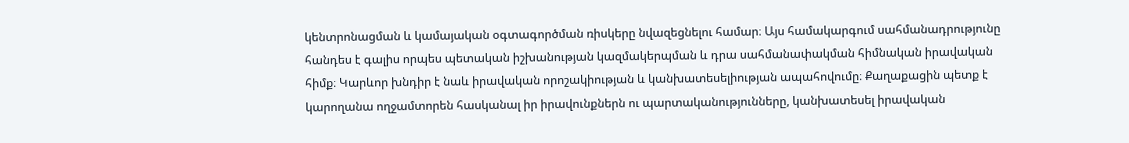կենտրոնացման և կամայական օգտագործման ռիսկերը նվազեցնելու համար։ Այս համակարգում սահմանադրությունը հանդես է գալիս որպես պետական իշխանության կազմակերպման և դրա սահմանափակման հիմնական իրավական հիմք։ Կարևոր խնդիր է նաև իրավական որոշակիության և կանխատեսելիության ապահովումը։ Քաղաքացին պետք է կարողանա ողջամտորեն հասկանալ իր իրավունքներն ու պարտականությունները, կանխատեսել իրավական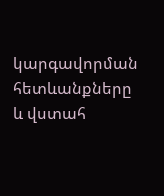կարգավորման հետևանքները և վստահ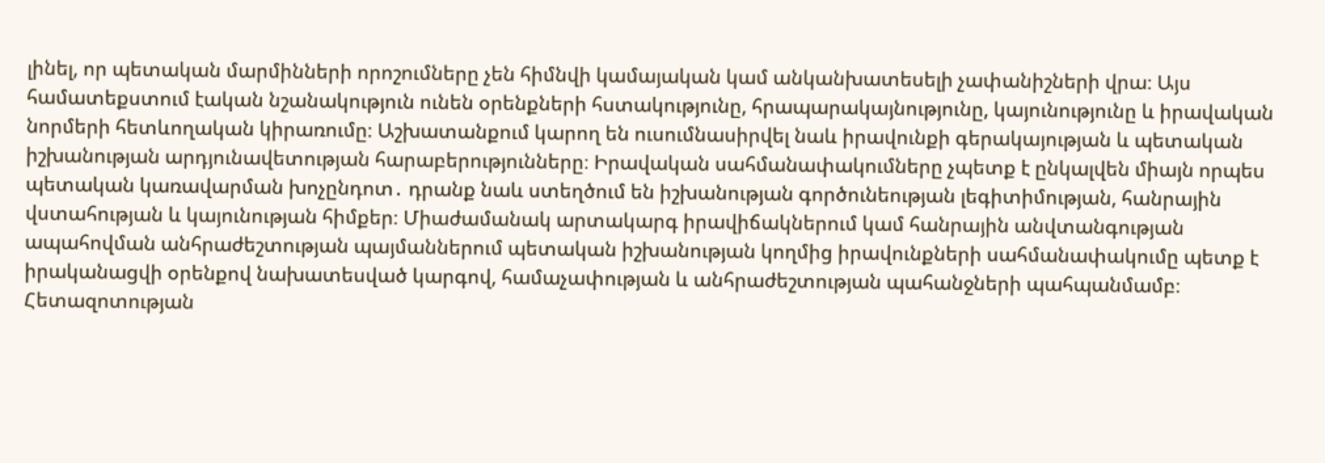լինել, որ պետական մարմինների որոշումները չեն հիմնվի կամայական կամ անկանխատեսելի չափանիշների վրա։ Այս համատեքստում էական նշանակություն ունեն օրենքների հստակությունը, հրապարակայնությունը, կայունությունը և իրավական նորմերի հետևողական կիրառումը։ Աշխատանքում կարող են ուսումնասիրվել նաև իրավունքի գերակայության և պետական իշխանության արդյունավետության հարաբերությունները։ Իրավական սահմանափակումները չպետք է ընկալվեն միայն որպես պետական կառավարման խոչընդոտ․ դրանք նաև ստեղծում են իշխանության գործունեության լեգիտիմության, հանրային վստահության և կայունության հիմքեր։ Միաժամանակ արտակարգ իրավիճակներում կամ հանրային անվտանգության ապահովման անհրաժեշտության պայմաններում պետական իշխանության կողմից իրավունքների սահմանափակումը պետք է իրականացվի օրենքով նախատեսված կարգով, համաչափության և անհրաժեշտության պահանջների պահպանմամբ։ Հետազոտության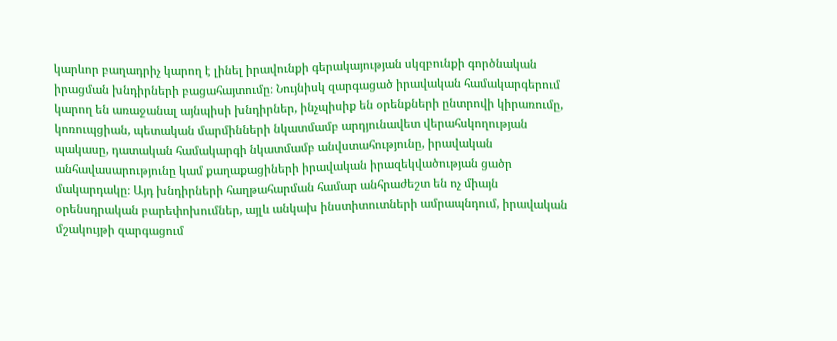կարևոր բաղադրիչ կարող է լինել իրավունքի գերակայության սկզբունքի գործնական իրացման խնդիրների բացահայտումը։ Նույնիսկ զարգացած իրավական համակարգերում կարող են առաջանալ այնպիսի խնդիրներ, ինչպիսիք են օրենքների ընտրովի կիրառումը, կոռուպցիան, պետական մարմինների նկատմամբ արդյունավետ վերահսկողության պակասը, դատական համակարգի նկատմամբ անվստահությունը, իրավական անհավասարությունը կամ քաղաքացիների իրավական իրազեկվածության ցածր մակարդակը։ Այդ խնդիրների հաղթահարման համար անհրաժեշտ են ոչ միայն օրենսդրական բարեփոխումներ, այլև անկախ ինստիտուտների ամրապնդում, իրավական մշակույթի զարգացում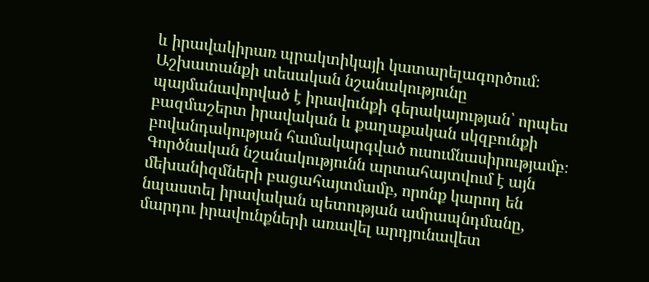և իրավակիրառ պրակտիկայի կատարելագործում։ Աշխատանքի տեսական նշանակությունը պայմանավորված է իրավունքի գերակայության՝ որպես բազմաշերտ իրավական և քաղաքական սկզբունքի բովանդակության համակարգված ուսումնասիրությամբ։ Գործնական նշանակությունն արտահայտվում է այն մեխանիզմների բացահայտմամբ, որոնք կարող են նպաստել իրավական պետության ամրապնդմանը, մարդու իրավունքների առավել արդյունավետ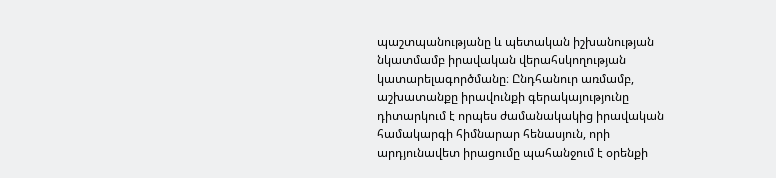պաշտպանությանը և պետական իշխանության նկատմամբ իրավական վերահսկողության կատարելագործմանը։ Ընդհանուր առմամբ, աշխատանքը իրավունքի գերակայությունը դիտարկում է որպես ժամանակակից իրավական համակարգի հիմնարար հենասյուն, որի արդյունավետ իրացումը պահանջում է օրենքի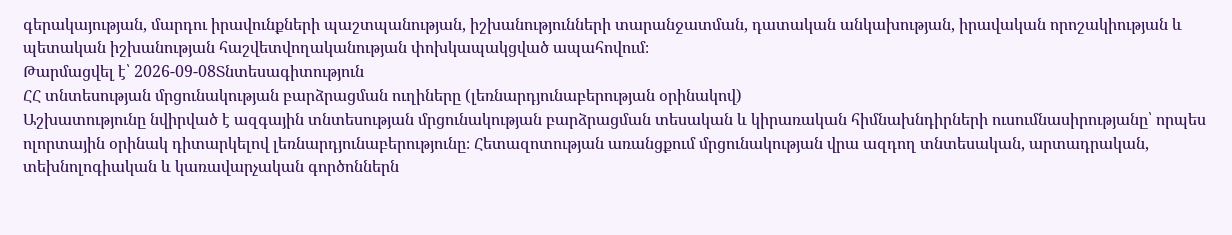գերակայության, մարդու իրավունքների պաշտպանության, իշխանությունների տարանջատման, դատական անկախության, իրավական որոշակիության և պետական իշխանության հաշվետվողականության փոխկապակցված ապահովում։
Թարմացվել է՝ 2026-09-08Տնտեսագիտություն
ՀՀ տնտեսության մրցունակության բարձրացման ուղիները (լեռնարդյունաբերության օրինակով)
Աշխատությունը նվիրված է ազգային տնտեսության մրցունակության բարձրացման տեսական և կիրառական հիմնախնդիրների ուսումնասիրությանը՝ որպես ոլորտային օրինակ դիտարկելով լեռնարդյունաբերությունը։ Հետազոտության առանցքում մրցունակության վրա ազդող տնտեսական, արտադրական, տեխնոլոգիական և կառավարչական գործոններն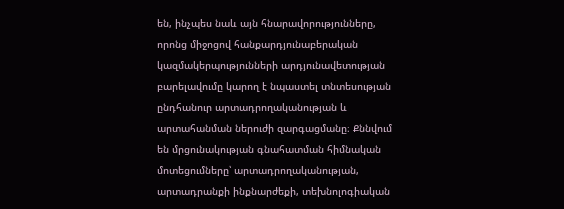են, ինչպես նաև այն հնարավորությունները, որոնց միջոցով հանքարդյունաբերական կազմակերպությունների արդյունավետության բարելավումը կարող է նպաստել տնտեսության ընդհանուր արտադրողականության և արտահանման ներուժի զարգացմանը։ Քննվում են մրցունակության գնահատման հիմնական մոտեցումները՝ արտադրողականության, արտադրանքի ինքնարժեքի, տեխնոլոգիական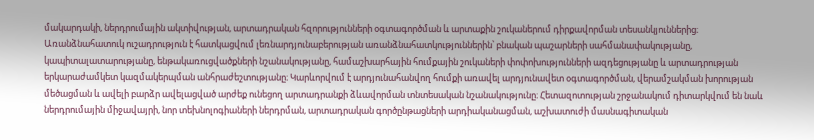մակարդակի, ներդրումային ակտիվության, արտադրական հզորությունների օգտագործման և արտաքին շուկաներում դիրքավորման տեսանկյուններից։ Առանձնահատուկ ուշադրություն է հատկացվում լեռնարդյունաբերության առանձնահատկություններին՝ բնական պաշարների սահմանափակությանը, կապիտալատարությանը, ենթակառուցվածքների նշանակությանը, համաշխարհային հումքային շուկաների փոփոխությունների ազդեցությանը և արտադրության երկարաժամկետ կազմակերպման անհրաժեշտությանը։ Կարևորվում է արդյունահանվող հումքի առավել արդյունավետ օգտագործման, վերամշակման խորության մեծացման և ավելի բարձր ավելացված արժեք ունեցող արտադրանքի ձևավորման տնտեսական նշանակությունը։ Հետազոտության շրջանակում դիտարկվում են նաև ներդրումային միջավայրի, նոր տեխնոլոգիաների ներդրման, արտադրական գործընթացների արդիականացման, աշխատուժի մասնագիտական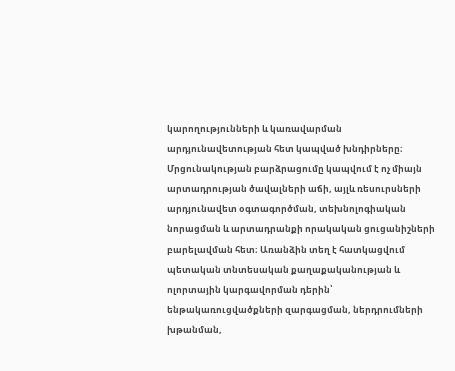կարողությունների և կառավարման արդյունավետության հետ կապված խնդիրները։ Մրցունակության բարձրացումը կապվում է ոչ միայն արտադրության ծավալների աճի, այլև ռեսուրսների արդյունավետ օգտագործման, տեխնոլոգիական նորացման և արտադրանքի որակական ցուցանիշների բարելավման հետ։ Առանձին տեղ է հատկացվում պետական տնտեսական քաղաքականության և ոլորտային կարգավորման դերին՝ ենթակառուցվածքների զարգացման, ներդրումների խթանման,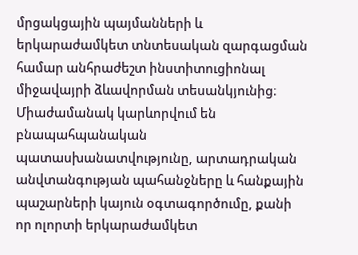մրցակցային պայմանների և երկարաժամկետ տնտեսական զարգացման համար անհրաժեշտ ինստիտուցիոնալ միջավայրի ձևավորման տեսանկյունից։ Միաժամանակ կարևորվում են բնապահպանական պատասխանատվությունը, արտադրական անվտանգության պահանջները և հանքային պաշարների կայուն օգտագործումը, քանի որ ոլորտի երկարաժամկետ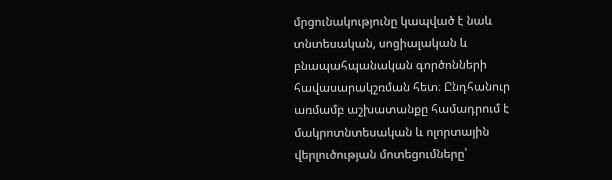մրցունակությունը կապված է նաև տնտեսական, սոցիալական և բնապահպանական գործոնների հավասարակշռման հետ։ Ընդհանուր առմամբ աշխատանքը համադրում է մակրոտնտեսական և ոլորտային վերլուծության մոտեցումները՝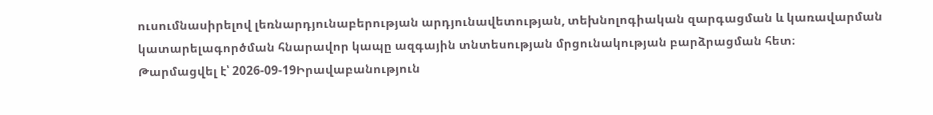ուսումնասիրելով լեռնարդյունաբերության արդյունավետության, տեխնոլոգիական զարգացման և կառավարման կատարելագործման հնարավոր կապը ազգային տնտեսության մրցունակության բարձրացման հետ։
Թարմացվել է՝ 2026-09-19Իրավաբանություն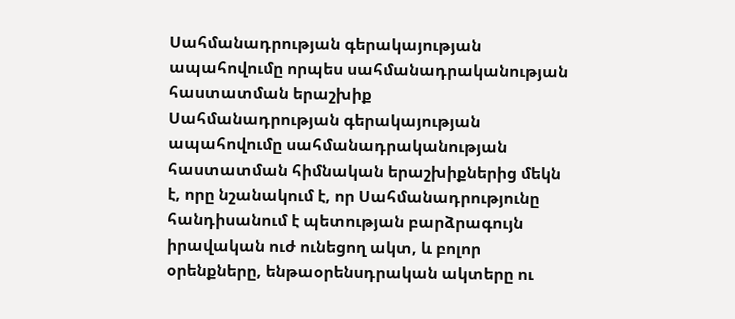Սահմանադրության գերակայության ապահովումը որպես սահմանադրականության հաստատման երաշխիք
Սահմանադրության գերակայության ապահովումը սահմանադրականության հաստատման հիմնական երաշխիքներից մեկն է, որը նշանակում է, որ Սահմանադրությունը հանդիսանում է պետության բարձրագույն իրավական ուժ ունեցող ակտ, և բոլոր օրենքները, ենթաօրենսդրական ակտերը ու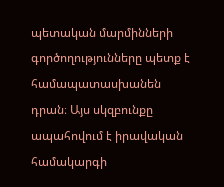պետական մարմինների գործողությունները պետք է համապատասխանեն դրան։ Այս սկզբունքը ապահովում է իրավական համակարգի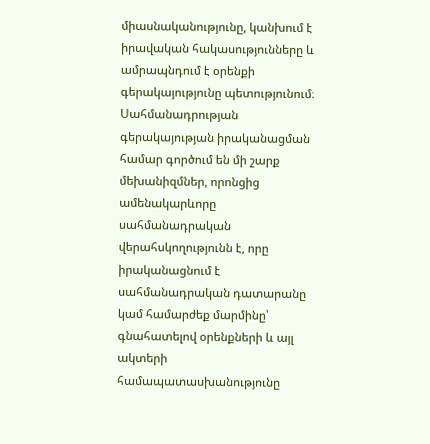միասնականությունը, կանխում է իրավական հակասությունները և ամրապնդում է օրենքի գերակայությունը պետությունում։ Սահմանադրության գերակայության իրականացման համար գործում են մի շարք մեխանիզմներ, որոնցից ամենակարևորը սահմանադրական վերահսկողությունն է, որը իրականացնում է սահմանադրական դատարանը կամ համարժեք մարմինը՝ գնահատելով օրենքների և այլ ակտերի համապատասխանությունը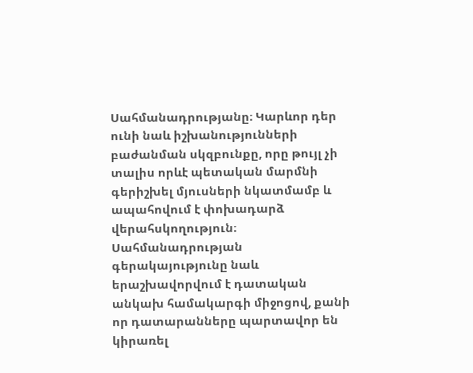Սահմանադրությանը։ Կարևոր դեր ունի նաև իշխանությունների բաժանման սկզբունքը, որը թույլ չի տալիս որևէ պետական մարմնի գերիշխել մյուսների նկատմամբ և ապահովում է փոխադարձ վերահսկողություն։ Սահմանադրության գերակայությունը նաև երաշխավորվում է դատական անկախ համակարգի միջոցով, քանի որ դատարանները պարտավոր են կիրառել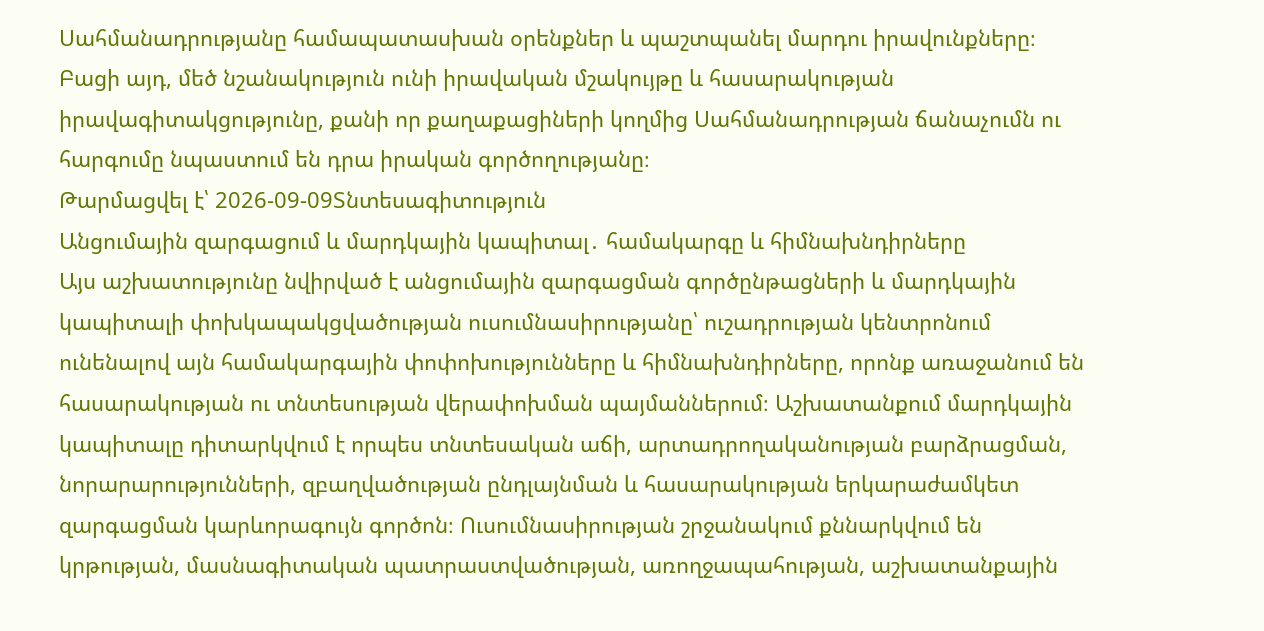Սահմանադրությանը համապատասխան օրենքներ և պաշտպանել մարդու իրավունքները։ Բացի այդ, մեծ նշանակություն ունի իրավական մշակույթը և հասարակության իրավագիտակցությունը, քանի որ քաղաքացիների կողմից Սահմանադրության ճանաչումն ու հարգումը նպաստում են դրա իրական գործողությանը։
Թարմացվել է՝ 2026-09-09Տնտեսագիտություն
Անցումային զարգացում և մարդկային կապիտալ․ համակարգը և հիմնախնդիրները
Այս աշխատությունը նվիրված է անցումային զարգացման գործընթացների և մարդկային կապիտալի փոխկապակցվածության ուսումնասիրությանը՝ ուշադրության կենտրոնում ունենալով այն համակարգային փոփոխությունները և հիմնախնդիրները, որոնք առաջանում են հասարակության ու տնտեսության վերափոխման պայմաններում։ Աշխատանքում մարդկային կապիտալը դիտարկվում է որպես տնտեսական աճի, արտադրողականության բարձրացման, նորարարությունների, զբաղվածության ընդլայնման և հասարակության երկարաժամկետ զարգացման կարևորագույն գործոն։ Ուսումնասիրության շրջանակում քննարկվում են կրթության, մասնագիտական պատրաստվածության, առողջապահության, աշխատանքային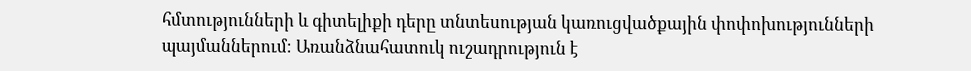հմտությունների և գիտելիքի դերը տնտեսության կառուցվածքային փոփոխությունների պայմաններում։ Առանձնահատուկ ուշադրություն է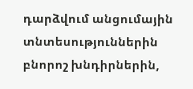դարձվում անցումային տնտեսություններին բնորոշ խնդիրներին,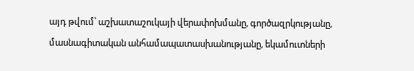այդ թվում՝ աշխատաշուկայի վերափոխմանը, գործազրկությանը, մասնագիտական անհամապատասխանությանը, եկամուտների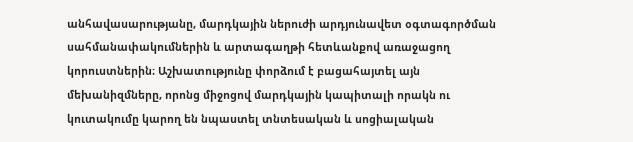անհավասարությանը, մարդկային ներուժի արդյունավետ օգտագործման սահմանափակումներին և արտագաղթի հետևանքով առաջացող կորուստներին։ Աշխատությունը փորձում է բացահայտել այն մեխանիզմները, որոնց միջոցով մարդկային կապիտալի որակն ու կուտակումը կարող են նպաստել տնտեսական և սոցիալական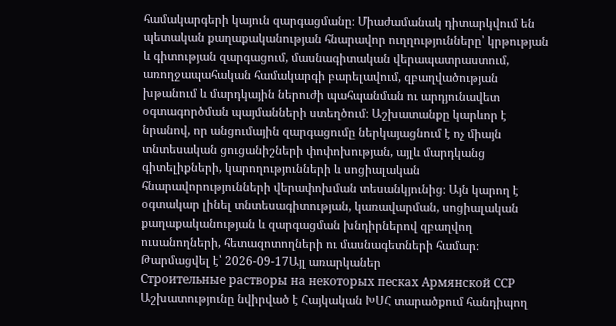համակարգերի կայուն զարգացմանը։ Միաժամանակ դիտարկվում են պետական քաղաքականության հնարավոր ուղղությունները՝ կրթության և գիտության զարգացում, մասնագիտական վերապատրաստում, առողջապահական համակարգի բարելավում, զբաղվածության խթանում և մարդկային ներուժի պահպանման ու արդյունավետ օգտագործման պայմանների ստեղծում։ Աշխատանքը կարևոր է նրանով, որ անցումային զարգացումը ներկայացնում է ոչ միայն տնտեսական ցուցանիշների փոփոխության, այլև մարդկանց գիտելիքների, կարողությունների և սոցիալական հնարավորությունների վերափոխման տեսանկյունից։ Այն կարող է օգտակար լինել տնտեսագիտության, կառավարման, սոցիալական քաղաքականության և զարգացման խնդիրներով զբաղվող ուսանողների, հետազոտողների ու մասնագետների համար։
Թարմացվել է՝ 2026-09-17Այլ առարկաներ
Строительные растворы на некоторых песках Армянской ССР
Աշխատությունը նվիրված է Հայկական ԽՍՀ տարածքում հանդիպող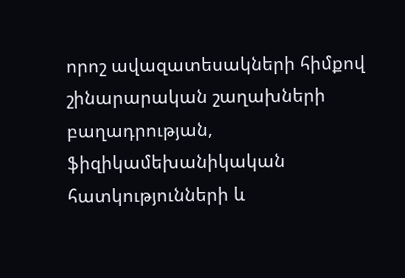որոշ ավազատեսակների հիմքով շինարարական շաղախների բաղադրության, ֆիզիկամեխանիկական հատկությունների և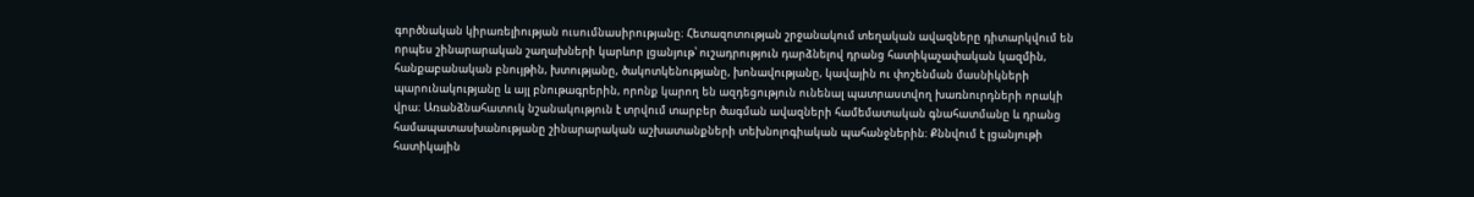գործնական կիրառելիության ուսումնասիրությանը։ Հետազոտության շրջանակում տեղական ավազները դիտարկվում են որպես շինարարական շաղախների կարևոր լցանյութ՝ ուշադրություն դարձնելով դրանց հատիկաչափական կազմին, հանքաբանական բնույթին, խտությանը, ծակոտկենությանը, խոնավությանը, կավային ու փոշենման մասնիկների պարունակությանը և այլ բնութագրերին, որոնք կարող են ազդեցություն ունենալ պատրաստվող խառնուրդների որակի վրա։ Առանձնահատուկ նշանակություն է տրվում տարբեր ծագման ավազների համեմատական գնահատմանը և դրանց համապատասխանությանը շինարարական աշխատանքների տեխնոլոգիական պահանջներին։ Քննվում է լցանյութի հատիկային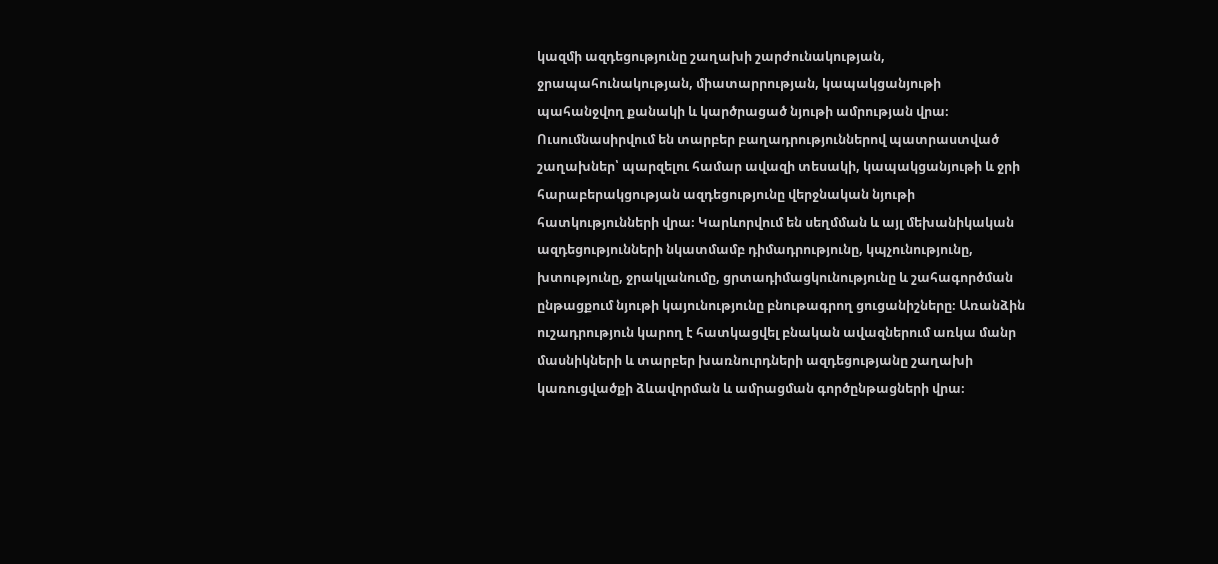կազմի ազդեցությունը շաղախի շարժունակության, ջրապահունակության, միատարրության, կապակցանյութի պահանջվող քանակի և կարծրացած նյութի ամրության վրա։ Ուսումնասիրվում են տարբեր բաղադրություններով պատրաստված շաղախներ՝ պարզելու համար ավազի տեսակի, կապակցանյութի և ջրի հարաբերակցության ազդեցությունը վերջնական նյութի հատկությունների վրա։ Կարևորվում են սեղմման և այլ մեխանիկական ազդեցությունների նկատմամբ դիմադրությունը, կպչունությունը, խտությունը, ջրակլանումը, ցրտադիմացկունությունը և շահագործման ընթացքում նյութի կայունությունը բնութագրող ցուցանիշները։ Առանձին ուշադրություն կարող է հատկացվել բնական ավազներում առկա մանր մասնիկների և տարբեր խառնուրդների ազդեցությանը շաղախի կառուցվածքի ձևավորման և ամրացման գործընթացների վրա։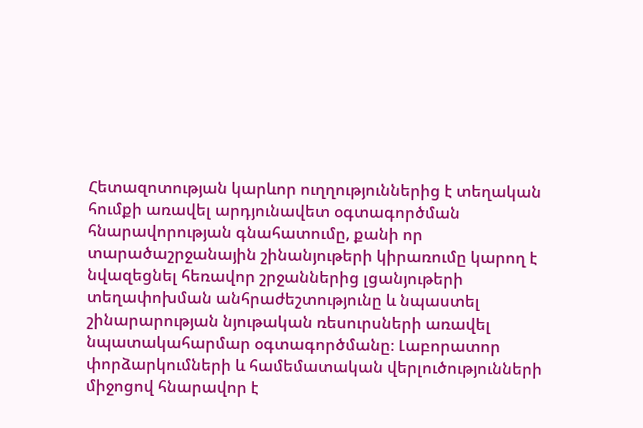Հետազոտության կարևոր ուղղություններից է տեղական հումքի առավել արդյունավետ օգտագործման հնարավորության գնահատումը, քանի որ տարածաշրջանային շինանյութերի կիրառումը կարող է նվազեցնել հեռավոր շրջաններից լցանյութերի տեղափոխման անհրաժեշտությունը և նպաստել շինարարության նյութական ռեսուրսների առավել նպատակահարմար օգտագործմանը։ Լաբորատոր փորձարկումների և համեմատական վերլուծությունների միջոցով հնարավոր է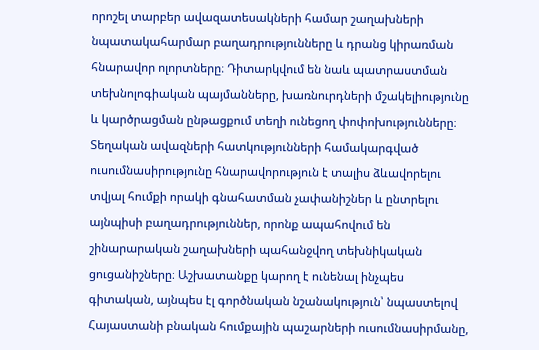որոշել տարբեր ավազատեսակների համար շաղախների նպատակահարմար բաղադրությունները և դրանց կիրառման հնարավոր ոլորտները։ Դիտարկվում են նաև պատրաստման տեխնոլոգիական պայմանները, խառնուրդների մշակելիությունը և կարծրացման ընթացքում տեղի ունեցող փոփոխությունները։ Տեղական ավազների հատկությունների համակարգված ուսումնասիրությունը հնարավորություն է տալիս ձևավորելու տվյալ հումքի որակի գնահատման չափանիշներ և ընտրելու այնպիսի բաղադրություններ, որոնք ապահովում են շինարարական շաղախների պահանջվող տեխնիկական ցուցանիշները։ Աշխատանքը կարող է ունենալ ինչպես գիտական, այնպես էլ գործնական նշանակություն՝ նպաստելով Հայաստանի բնական հումքային պաշարների ուսումնասիրմանը,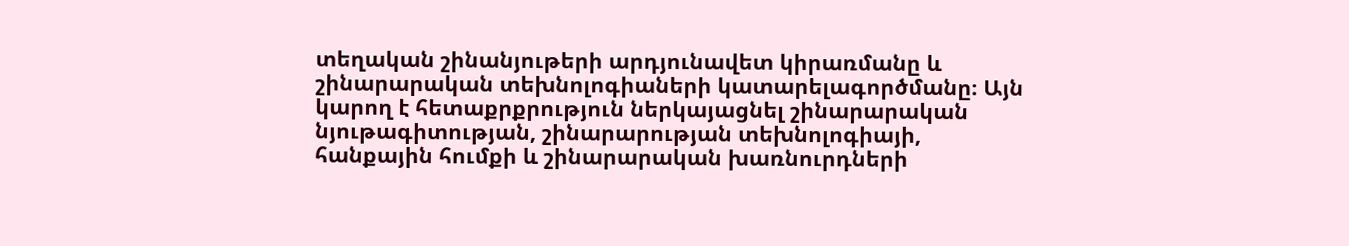տեղական շինանյութերի արդյունավետ կիրառմանը և շինարարական տեխնոլոգիաների կատարելագործմանը։ Այն կարող է հետաքրքրություն ներկայացնել շինարարական նյութագիտության, շինարարության տեխնոլոգիայի, հանքային հումքի և շինարարական խառնուրդների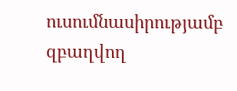ուսումնասիրությամբ զբաղվող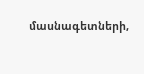մասնագետների,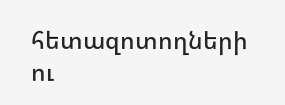հետազոտողների ու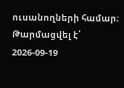ուսանողների համար։
Թարմացվել է՝ 2026-09-19